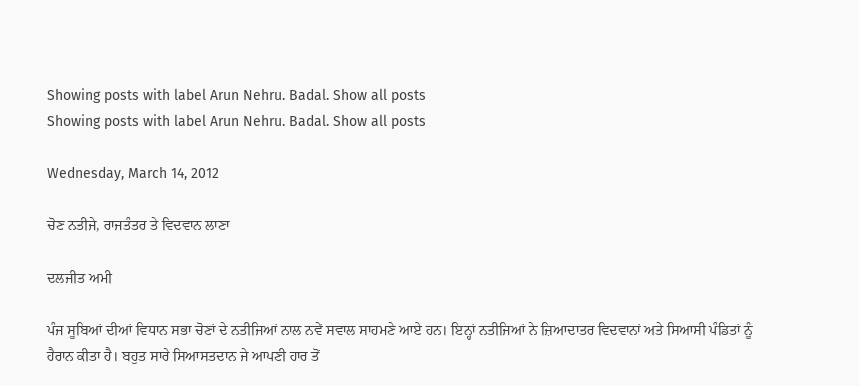Showing posts with label Arun Nehru. Badal. Show all posts
Showing posts with label Arun Nehru. Badal. Show all posts

Wednesday, March 14, 2012

ਚੋਣ ਨਤੀਜੇ, ਰਾਜਤੰਤਰ ਤੇ ਵਿਦਵਾਨ ਲਾਣਾ

ਦਲਜੀਤ ਅਮੀ

ਪੰਜ ਸੂਬਿਆਂ ਦੀਆਂ ਵਿਧਾਨ ਸਭਾ ਚੋਣਾਂ ਦੇ ਨਤੀਜਿਆਂ ਨਾਲ ਨਵੇਂ ਸਵਾਲ ਸਾਹਮਣੇ ਆਏ ਹਨ। ਇਨ੍ਹਾਂ ਨਤੀਜਿਆਂ ਨੇ ਜ਼ਿਆਦਾਤਰ ਵਿਦਵਾਨਾਂ ਅਤੇ ਸਿਆਸੀ ਪੰਡਿਤਾਂ ਨੂੰ ਹੈਰਾਨ ਕੀਤਾ ਹੈ। ਬਹੁਤ ਸਾਰੇ ਸਿਆਸਤਦਾਨ ਜੇ ਆਪਣੀ ਹਾਰ ਤੋਂ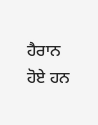ਹੈਰਾਨ ਹੋਏ ਹਨ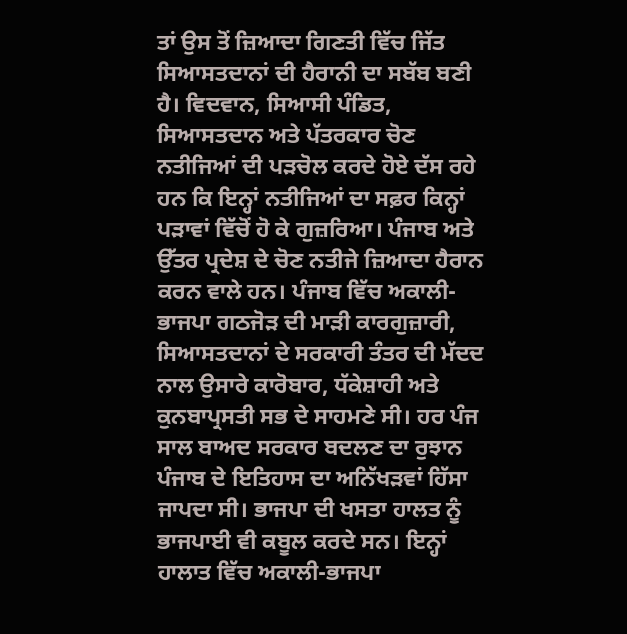ਤਾਂ ਉਸ ਤੋਂ ਜ਼ਿਆਦਾ ਗਿਣਤੀ ਵਿੱਚ ਜਿੱਤ ਸਿਆਸਤਦਾਨਾਂ ਦੀ ਹੈਰਾਨੀ ਦਾ ਸਬੱਬ ਬਣੀ ਹੈ। ਵਿਦਵਾਨ, ਸਿਆਸੀ ਪੰਡਿਤ, ਸਿਆਸਤਦਾਨ ਅਤੇ ਪੱਤਰਕਾਰ ਚੋਣ ਨਤੀਜਿਆਂ ਦੀ ਪੜਚੋਲ ਕਰਦੇ ਹੋਏ ਦੱਸ ਰਹੇ ਹਨ ਕਿ ਇਨ੍ਹਾਂ ਨਤੀਜਿਆਂ ਦਾ ਸਫ਼ਰ ਕਿਨ੍ਹਾਂ ਪੜਾਵਾਂ ਵਿੱਚੋਂ ਹੋ ਕੇ ਗੁਜ਼ਰਿਆ। ਪੰਜਾਬ ਅਤੇ ਉੱਤਰ ਪ੍ਰਦੇਸ਼ ਦੇ ਚੋਣ ਨਤੀਜੇ ਜ਼ਿਆਦਾ ਹੈਰਾਨ ਕਰਨ ਵਾਲੇ ਹਨ। ਪੰਜਾਬ ਵਿੱਚ ਅਕਾਲੀ-ਭਾਜਪਾ ਗਠਜੋੜ ਦੀ ਮਾੜੀ ਕਾਰਗੁਜ਼ਾਰੀ, ਸਿਆਸਤਦਾਨਾਂ ਦੇ ਸਰਕਾਰੀ ਤੰਤਰ ਦੀ ਮੱਦਦ ਨਾਲ ਉਸਾਰੇ ਕਾਰੋਬਾਰ, ਧੱਕੇਸ਼ਾਹੀ ਅਤੇ ਕੁਨਬਾਪ੍ਰਸਤੀ ਸਭ ਦੇ ਸਾਹਮਣੇ ਸੀ। ਹਰ ਪੰਜ ਸਾਲ ਬਾਅਦ ਸਰਕਾਰ ਬਦਲਣ ਦਾ ਰੁਝਾਨ ਪੰਜਾਬ ਦੇ ਇਤਿਹਾਸ ਦਾ ਅਨਿੱਖੜਵਾਂ ਹਿੱਸਾ ਜਾਪਦਾ ਸੀ। ਭਾਜਪਾ ਦੀ ਖਸਤਾ ਹਾਲਤ ਨੂੰ ਭਾਜਪਾਈ ਵੀ ਕਬੂਲ ਕਰਦੇ ਸਨ। ਇਨ੍ਹਾਂ ਹਾਲਾਤ ਵਿੱਚ ਅਕਾਲੀ-ਭਾਜਪਾ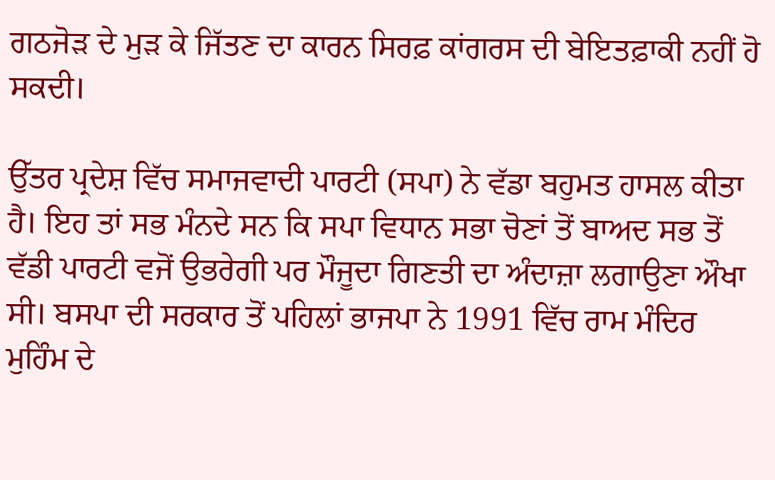ਗਠਜੋੜ ਦੇ ਮੁੜ ਕੇ ਜਿੱਤਣ ਦਾ ਕਾਰਨ ਸਿਰਫ਼ ਕਾਂਗਰਸ ਦੀ ਬੇਇਤਫ਼ਾਕੀ ਨਹੀਂ ਹੋ ਸਕਦੀ।

ਉੱਤਰ ਪ੍ਰਦੇਸ਼ ਵਿੱਚ ਸਮਾਜਵਾਦੀ ਪਾਰਟੀ (ਸਪਾ) ਨੇ ਵੱਡਾ ਬਹੁਮਤ ਹਾਸਲ ਕੀਤਾ ਹੈ। ਇਹ ਤਾਂ ਸਭ ਮੰਨਦੇ ਸਨ ਕਿ ਸਪਾ ਵਿਧਾਨ ਸਭਾ ਚੋਣਾਂ ਤੋਂ ਬਾਅਦ ਸਭ ਤੋਂ ਵੱਡੀ ਪਾਰਟੀ ਵਜੋਂ ਉਭਰੇਗੀ ਪਰ ਮੌਜੂਦਾ ਗਿਣਤੀ ਦਾ ਅੰਦਾਜ਼ਾ ਲਗਾਉਣਾ ਔਖਾ ਸੀ। ਬਸਪਾ ਦੀ ਸਰਕਾਰ ਤੋਂ ਪਹਿਲਾਂ ਭਾਜਪਾ ਨੇ 1991 ਵਿੱਚ ਰਾਮ ਮੰਦਿਰ ਮੁਹਿੰਮ ਦੇ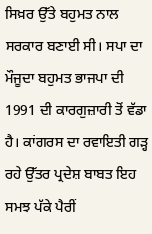ਸਿਖ਼ਰ ਉੱਤੇ ਬਹੁਮਤ ਨਾਲ ਸਰਕਾਰ ਬਣਾਈ ਸੀ। ਸਪਾ ਦਾ ਮੌਜੂਦਾ ਬਹੁਮਤ ਭਾਜਪਾ ਦੀ 1991 ਦੀ ਕਾਰਗੁਜ਼ਾਰੀ ਤੋਂ ਵੱਡਾ ਹੈ। ਕਾਂਗਰਸ ਦਾ ਰਵਾਇਤੀ ਗੜ੍ਹ ਰਹੇ ਉੱਤਰ ਪ੍ਰਦੇਸ਼ ਬਾਬਤ ਇਹ ਸਮਝ ਪੱਕੇ ਪੈਰੀਂ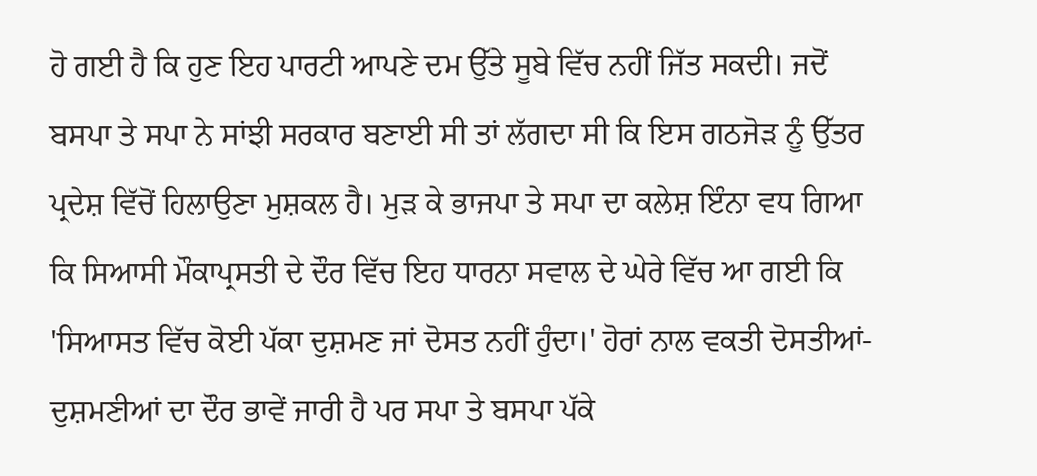ਹੋ ਗਈ ਹੈ ਕਿ ਹੁਣ ਇਹ ਪਾਰਟੀ ਆਪਣੇ ਦਮ ਉੱਤੇ ਸੂਬੇ ਵਿੱਚ ਨਹੀਂ ਜਿੱਤ ਸਕਦੀ। ਜਦੋਂ ਬਸਪਾ ਤੇ ਸਪਾ ਨੇ ਸਾਂਝੀ ਸਰਕਾਰ ਬਣਾਈ ਸੀ ਤਾਂ ਲੱਗਦਾ ਸੀ ਕਿ ਇਸ ਗਠਜੋੜ ਨੂੰ ਉੱਤਰ ਪ੍ਰਦੇਸ਼ ਵਿੱਚੋਂ ਹਿਲਾਉਣਾ ਮੁਸ਼ਕਲ ਹੈ। ਮੁੜ ਕੇ ਭਾਜਪਾ ਤੇ ਸਪਾ ਦਾ ਕਲੇਸ਼ ਇੰਨਾ ਵਧ ਗਿਆ ਕਿ ਸਿਆਸੀ ਮੌਕਾਪ੍ਰਸਤੀ ਦੇ ਦੌਰ ਵਿੱਚ ਇਹ ਧਾਰਨਾ ਸਵਾਲ ਦੇ ਘੇਰੇ ਵਿੱਚ ਆ ਗਈ ਕਿ 'ਸਿਆਸਤ ਵਿੱਚ ਕੋਈ ਪੱਕਾ ਦੁਸ਼ਮਣ ਜਾਂ ਦੋਸਤ ਨਹੀਂ ਹੁੰਦਾ।' ਹੋਰਾਂ ਨਾਲ ਵਕਤੀ ਦੋਸਤੀਆਂ-ਦੁਸ਼ਮਣੀਆਂ ਦਾ ਦੌਰ ਭਾਵੇਂ ਜਾਰੀ ਹੈ ਪਰ ਸਪਾ ਤੇ ਬਸਪਾ ਪੱਕੇ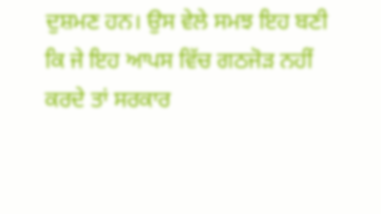ਦੁਸ਼ਮਣ ਹਨ। ਉਸ ਵੇਲੇ ਸਮਝ ਇਹ ਬਣੀ ਕਿ ਜੇ ਇਹ ਆਪਸ ਵਿੱਚ ਗਠਜੋੜ ਨਹੀਂ ਕਰਦੇ ਤਾਂ ਸਰਕਾਰ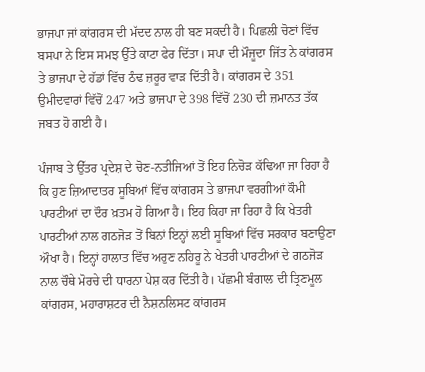ਭਾਜਪਾ ਜਾਂ ਕਾਂਗਰਸ ਦੀ ਮੱਦਦ ਨਾਲ ਹੀ ਬਣ ਸਕਦੀ ਹੈ। ਪਿਛਲੀ ਚੋਣਾਂ ਵਿੱਚ ਬਸਪਾ ਨੇ ਇਸ ਸਮਝ ਉੱਤੇ ਕਾਟਾ ਫੇਰ ਦਿੱਤਾ। ਸਪਾ ਦੀ ਮੌਜੂਦਾ ਜਿੱਤ ਨੇ ਕਾਂਗਰਸ ਤੇ ਭਾਜਪਾ ਦੇ ਹੱਡਾਂ ਵਿੱਚ ਠੰਢ ਜ਼ਰੂਰ ਵਾੜ ਦਿੱਤੀ ਹੈ। ਕਾਂਗਰਸ ਦੇ 351 ਉਮੀਦਵਾਰਾਂ ਵਿੱਚੋਂ 247 ਅਤੇ ਭਾਜਪਾ ਦੇ 398 ਵਿੱਚੋਂ 230 ਦੀ ਜ਼ਮਾਨਤ ਤੱਕ ਜਬਤ ਹੋ ਗਈ ਹੈ।

ਪੰਜਾਬ ਤੇ ਉੱਤਰ ਪ੍ਰਦੇਸ਼ ਦੇ ਚੋਣ-ਨਤੀਜਿਆਂ ਤੋਂ ਇਹ ਨਿਚੋੜ ਕੱਢਿਆ ਜਾ ਰਿਹਾ ਹੈ ਕਿ ਹੁਣ ਜ਼ਿਆਦਾਤਰ ਸੂਬਿਆਂ ਵਿੱਚ ਕਾਂਗਰਸ ਤੇ ਭਾਜਪਾ ਵਰਗੀਆਂ ਕੌਮੀ ਪਾਰਟੀਆਂ ਦਾ ਦੌਰ ਖ਼ਤਮ ਹੋ ਗਿਆ ਹੈ। ਇਹ ਕਿਹਾ ਜਾ ਰਿਹਾ ਹੈ ਕਿ ਖੇਤਰੀ ਪਾਰਟੀਆਂ ਨਾਲ ਗਠਜੋੜ ਤੋਂ ਬਿਨਾਂ ਇਨ੍ਹਾਂ ਲਈ ਸੂਬਿਆਂ ਵਿੱਚ ਸਰਕਾਰ ਬਣਾਉਣਾ ਔਖਾ ਹੈ। ਇਨ੍ਹਾਂ ਹਾਲਾਤ ਵਿੱਚ ਅਰੁਣ ਨਹਿਰੂ ਨੇ ਖੇਤਰੀ ਪਾਰਟੀਆਂ ਦੇ ਗਠਜੋੜ ਨਾਲ ਚੌਥੇ ਮੋਰਚੇ ਦੀ ਧਾਰਨਾ ਪੇਸ਼ ਕਰ ਦਿੱਤੀ ਹੈ। ਪੱਛਮੀ ਬੰਗਾਲ ਦੀ ਤ੍ਰਿਣਮੂਲ ਕਾਂਗਰਸ, ਮਹਾਰਾਸ਼ਟਰ ਦੀ ਨੈਸ਼ਨਲਿਸਟ ਕਾਂਗਰਸ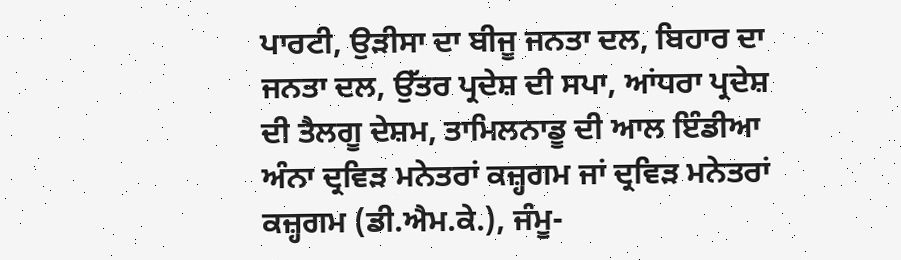ਪਾਰਟੀ, ਉੜੀਸਾ ਦਾ ਬੀਜੂ ਜਨਤਾ ਦਲ, ਬਿਹਾਰ ਦਾ ਜਨਤਾ ਦਲ, ਉੱਤਰ ਪ੍ਰਦੇਸ਼ ਦੀ ਸਪਾ, ਆਂਧਰਾ ਪ੍ਰਦੇਸ਼ ਦੀ ਤੈਲਗੂ ਦੇਸ਼ਮ, ਤਾਮਿਲਨਾਡੂ ਦੀ ਆਲ ਇੰਡੀਆ ਅੰਨਾ ਦ੍ਰਵਿੜ ਮਨੇਤਰਾਂ ਕਜ਼੍ਹਗਮ ਜਾਂ ਦ੍ਰਵਿੜ ਮਨੇਤਰਾਂ ਕਜ਼੍ਹਗਮ (ਡੀ.ਐਮ.ਕੇ.), ਜੰਮੂ-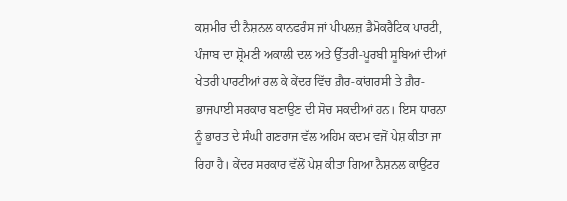ਕਸ਼ਮੀਰ ਦੀ ਨੈਸ਼ਨਲ ਕਾਨਫਰੰਸ ਜਾਂ ਪੀਪਲਜ਼ ਡੈਮੋਕਰੈਟਿਕ ਪਾਰਟੀ, ਪੰਜਾਬ ਦਾ ਸ਼੍ਰੋਮਣੀ ਅਕਾਲੀ ਦਲ ਅਤੇ ਉੱਤਰੀ-ਪੂਰਬੀ ਸੂਬਿਆਂ ਦੀਆਂ ਖੇਤਰੀ ਪਾਰਟੀਆਂ ਰਲ ਕੇ ਕੇਂਦਰ ਵਿੱਚ ਗ਼ੈਰ-ਕਾਂਗਰਸੀ ਤੇ ਗ਼ੈਰ-ਭਾਜਪਾਈ ਸਰਕਾਰ ਬਣਾਉਣ ਦੀ ਸੋਚ ਸਕਦੀਆਂ ਹਨ। ਇਸ ਧਾਰਨਾ ਨੂੰ ਭਾਰਤ ਦੇ ਸੰਘੀ ਗਣਰਾਜ ਵੱਲ ਅਹਿਮ ਕਦਮ ਵਜੋਂ ਪੇਸ਼ ਕੀਤਾ ਜਾ ਰਿਹਾ ਹੈ। ਕੇਂਦਰ ਸਰਕਾਰ ਵੱਲੋਂ ਪੇਸ਼ ਕੀਤਾ ਗਿਆ ਨੈਸ਼ਨਲ ਕਾਉਂਟਰ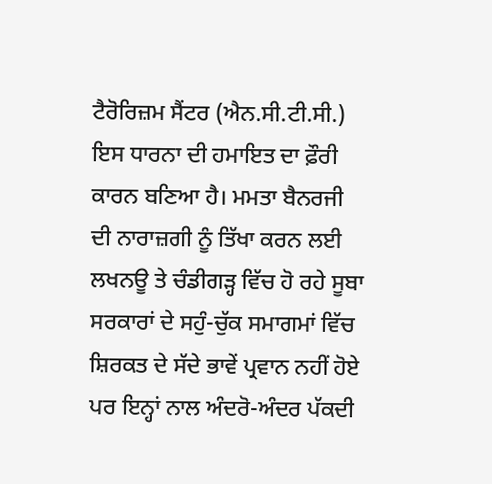ਟੈਰੋਰਿਜ਼ਮ ਸੈਂਟਰ (ਐਨ.ਸੀ.ਟੀ.ਸੀ.) ਇਸ ਧਾਰਨਾ ਦੀ ਹਮਾਇਤ ਦਾ ਫ਼ੌਰੀ ਕਾਰਨ ਬਣਿਆ ਹੈ। ਮਮਤਾ ਬੈਨਰਜੀ ਦੀ ਨਾਰਾਜ਼ਗੀ ਨੂੰ ਤਿੱਖਾ ਕਰਨ ਲਈ ਲਖਨਊ ਤੇ ਚੰਡੀਗੜ੍ਹ ਵਿੱਚ ਹੋ ਰਹੇ ਸੂਬਾ ਸਰਕਾਰਾਂ ਦੇ ਸਹੁੰ-ਚੁੱਕ ਸਮਾਗਮਾਂ ਵਿੱਚ ਸ਼ਿਰਕਤ ਦੇ ਸੱਦੇ ਭਾਵੇਂ ਪ੍ਰਵਾਨ ਨਹੀਂ ਹੋਏ ਪਰ ਇਨ੍ਹਾਂ ਨਾਲ ਅੰਦਰੋ-ਅੰਦਰ ਪੱਕਦੀ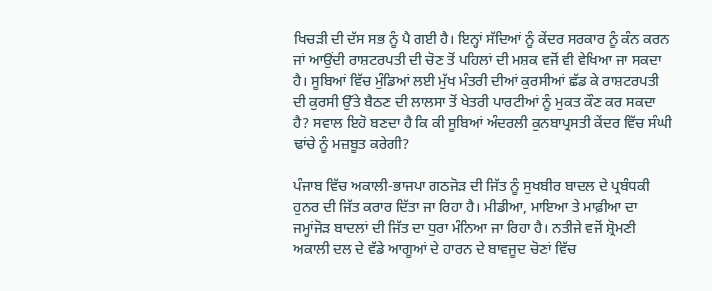ਖਿਚੜੀ ਦੀ ਦੱਸ ਸਭ ਨੂੰ ਪੈ ਗਈ ਹੈ। ਇਨ੍ਹਾਂ ਸੱਦਿਆਂ ਨੂੰ ਕੇਂਦਰ ਸਰਕਾਰ ਨੂੰ ਕੰਨ ਕਰਨ ਜਾਂ ਆਉਂਦੀ ਰਾਸ਼ਟਰਪਤੀ ਦੀ ਚੋਣ ਤੋਂ ਪਹਿਲਾਂ ਦੀ ਮਸ਼ਕ ਵਜੋਂ ਵੀ ਵੇਖਿਆ ਜਾ ਸਕਦਾ ਹੈ। ਸੂਬਿਆਂ ਵਿੱਚ ਮੁੰਡਿਆਂ ਲਈ ਮੁੱਖ ਮੰਤਰੀ ਦੀਆਂ ਕੁਰਸੀਆਂ ਛੱਡ ਕੇ ਰਾਸ਼ਟਰਪਤੀ ਦੀ ਕੁਰਸੀ ਉੱਤੇ ਬੈਠਣ ਦੀ ਲਾਲਸਾ ਤੋਂ ਖੇਤਰੀ ਪਾਰਟੀਆਂ ਨੂੰ ਮੁਕਤ ਕੌਣ ਕਰ ਸਕਦਾ ਹੈ? ਸਵਾਲ ਇਹੋ ਬਣਦਾ ਹੈ ਕਿ ਕੀ ਸੂਬਿਆਂ ਅੰਦਰਲੀ ਕੁਨਬਾਪ੍ਰਸਤੀ ਕੇਂਦਰ ਵਿੱਚ ਸੰਘੀ ਢਾਂਚੇ ਨੂੰ ਮਜ਼ਬੂਤ ਕਰੇਗੀ?

ਪੰਜਾਬ ਵਿੱਚ ਅਕਾਲੀ-ਭਾਜਪਾ ਗਠਜੋੜ ਦੀ ਜਿੱਤ ਨੂੰ ਸੁਖਬੀਰ ਬਾਦਲ ਦੇ ਪ੍ਰਬੰਧਕੀ ਹੁਨਰ ਦੀ ਜਿੱਤ ਕਰਾਰ ਦਿੱਤਾ ਜਾ ਰਿਹਾ ਹੈ। ਮੀਡੀਆ, ਮਾਇਆ ਤੇ ਮਾਫ਼ੀਆ ਦਾ ਜਮ੍ਹਾਂਜੋੜ ਬਾਦਲਾਂ ਦੀ ਜਿੱਤ ਦਾ ਧੁਰਾ ਮੰਨਿਆ ਜਾ ਰਿਹਾ ਹੈ। ਨਤੀਜੇ ਵਜੋਂ ਸ਼੍ਰੋਮਣੀ ਅਕਾਲੀ ਦਲ ਦੇ ਵੱਡੇ ਆਗੂਆਂ ਦੇ ਹਾਰਨ ਦੇ ਬਾਵਜੂਦ ਚੋਣਾਂ ਵਿੱਚ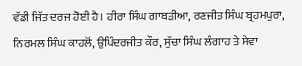ਵੱਡੀ ਜਿੱਤ ਦਰਜ ਹੋਈ ਹੈ। ਹੀਰਾ ਸਿੰਘ ਗਾਬੜੀਆ, ਰਣਜੀਤ ਸਿੰਘ ਬ੍ਰਹਮਪੁਰਾ, ਨਿਰਮਲ ਸਿੰਘ ਕਾਹਲੋਂ, ਉਪਿੰਦਰਜੀਤ ਕੌਰ, ਸੁੱਚਾ ਸਿੰਘ ਲੰਗਾਹ ਤੇ ਸੇਵਾ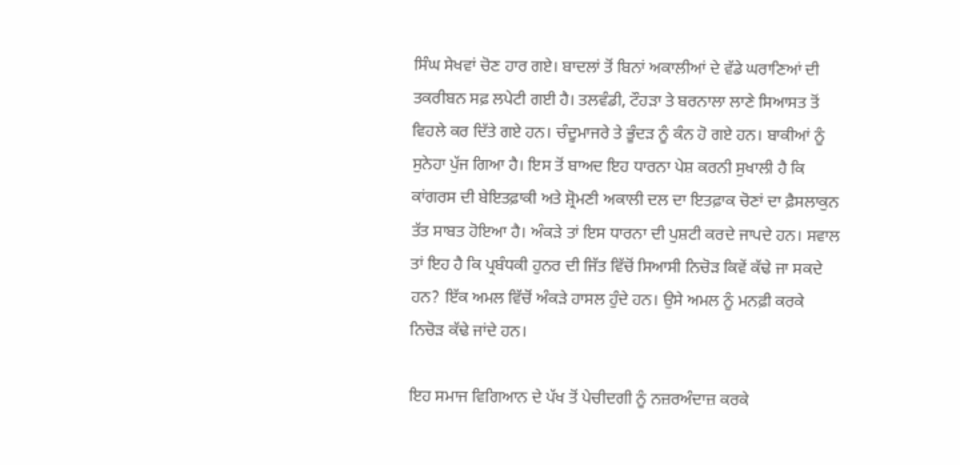ਸਿੰਘ ਸੇਖਵਾਂ ਚੋਣ ਹਾਰ ਗਏ। ਬਾਦਲਾਂ ਤੋਂ ਬਿਨਾਂ ਅਕਾਲੀਆਂ ਦੇ ਵੱਡੇ ਘਰਾਣਿਆਂ ਦੀ ਤਕਰੀਬਨ ਸਫ਼ ਲਪੇਟੀ ਗਈ ਹੈ। ਤਲਵੰਡੀ, ਟੌਹੜਾ ਤੇ ਬਰਨਾਲਾ ਲਾਣੇ ਸਿਆਸਤ ਤੋਂ ਵਿਹਲੇ ਕਰ ਦਿੱਤੇ ਗਏ ਹਨ। ਚੰਦੂਮਾਜਰੇ ਤੇ ਭੂੰਦੜ ਨੂੰ ਕੰਨ ਹੋ ਗਏ ਹਨ। ਬਾਕੀਆਂ ਨੂੰ ਸੁਨੇਹਾ ਪੁੱਜ ਗਿਆ ਹੈ। ਇਸ ਤੋਂ ਬਾਅਦ ਇਹ ਧਾਰਨਾ ਪੇਸ਼ ਕਰਨੀ ਸੁਖਾਲੀ ਹੈ ਕਿ ਕਾਂਗਰਸ ਦੀ ਬੇਇਤਫ਼ਾਕੀ ਅਤੇ ਸ਼੍ਰੋਮਣੀ ਅਕਾਲੀ ਦਲ ਦਾ ਇਤਫ਼ਾਕ ਚੋਣਾਂ ਦਾ ਫ਼ੈਸਲਾਕੁਨ ਤੱਤ ਸਾਬਤ ਹੋਇਆ ਹੈ। ਅੰਕੜੇ ਤਾਂ ਇਸ ਧਾਰਨਾ ਦੀ ਪੁਸ਼ਟੀ ਕਰਦੇ ਜਾਪਦੇ ਹਨ। ਸਵਾਲ ਤਾਂ ਇਹ ਹੈ ਕਿ ਪ੍ਰਬੰਧਕੀ ਹੁਨਰ ਦੀ ਜਿੱਤ ਵਿੱਚੋਂ ਸਿਆਸੀ ਨਿਚੋੜ ਕਿਵੇਂ ਕੱਢੇ ਜਾ ਸਕਦੇ ਹਨ? ਇੱਕ ਅਮਲ ਵਿੱਚੋਂ ਅੰਕੜੇ ਹਾਸਲ ਹੁੰਦੇ ਹਨ। ਉਸੇ ਅਮਲ ਨੂੰ ਮਨਫ਼ੀ ਕਰਕੇ ਨਿਚੋੜ ਕੱਢੇ ਜਾਂਦੇ ਹਨ।

ਇਹ ਸਮਾਜ ਵਿਗਿਆਨ ਦੇ ਪੱਖ ਤੋਂ ਪੇਚੀਦਗੀ ਨੂੰ ਨਜ਼ਰਅੰਦਾਜ਼ ਕਰਕੇ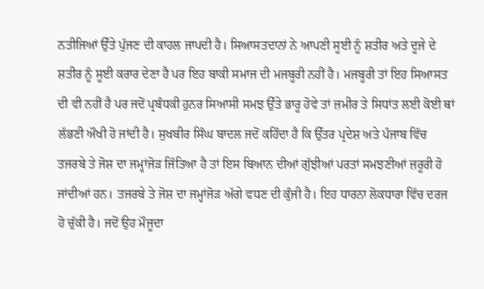ਨਤੀਜਿਆਂ ਉੱਤੇ ਪੁੱਜਣ ਦੀ ਕਾਹਲ ਜਾਪਦੀ ਹੈ। ਸਿਆਸਤਦਾਨਾਂ ਨੇ ਆਪਣੀ ਸੂਈ ਨੂੰ ਸ਼ਤੀਰ ਅਤੇ ਦੂਜੇ ਦੇ ਸ਼ਤੀਰ ਨੂੰ ਸੂਈ ਕਰਾਰ ਦੇਣਾ ਹੈ ਪਰ ਇਹ ਬਾਕੀ ਸਮਾਜ ਦੀ ਮਜਬੂਰੀ ਨਹੀਂ ਹੈ। ਮਜਬੂਰੀ ਤਾਂ ਇਹ ਸਿਆਸਤ ਦੀ ਵੀ ਨਹੀਂ ਹੈ ਪਰ ਜਦੋਂ ਪ੍ਰਬੰਧਕੀ ਹੁਨਰ ਸਿਆਸੀ ਸਮਝ ਉੱਤੇ ਭਾਰੂ ਹੋਵੇ ਤਾਂ ਜ਼ਮੀਰ ਤੇ ਸਿਧਾਂਤ ਲਈ ਕੋਈ ਥਾਂ ਲੱਭਣੀ ਔਖੀ ਹੋ ਜਾਂਦੀ ਹੈ। ਸੁਖਬੀਰ ਸਿੰਘ ਬਾਦਲ ਜਦੋਂ ਕਹਿੰਦਾ ਹੈ ਕਿ ਉੱਤਰ ਪ੍ਰਦੇਸ਼ ਅਤੇ ਪੰਜਾਬ ਵਿੱਚ ਤਜਰਬੇ ਤੇ ਜੋਸ਼ ਦਾ ਜਮ੍ਹਾਂਜੋੜ ਜਿੱਤਿਆ ਹੈ ਤਾਂ ਇਸ ਬਿਆਨ ਦੀਆਂ ਗੁੱਝੀਆਂ ਪਰਤਾਂ ਸਮਝਣੀਆਂ ਜ਼ਰੂਰੀ ਹੋ ਜਾਂਦੀਆਂ ਹਨ। ਤਜਰਬੇ ਤੇ ਜੋਸ਼ ਦਾ ਜਮ੍ਹਾਂਜੋੜ ਅੱਗੇ ਵਧਣ ਦੀ ਕੁੰਜੀ ਹੈ। ਇਹ ਧਾਰਨਾ ਲੋਕਧਾਰਾ ਵਿੱਚ ਦਰਜ ਹੋ ਚੁੱਕੀ ਹੈ। ਜਦੋਂ ਉਹ ਮੌਜੂਦਾ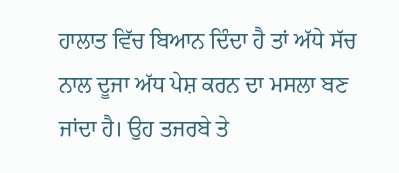ਹਾਲਾਤ ਵਿੱਚ ਬਿਆਨ ਦਿੰਦਾ ਹੈ ਤਾਂ ਅੱਧੇ ਸੱਚ ਨਾਲ ਦੂਜਾ ਅੱਧ ਪੇਸ਼ ਕਰਨ ਦਾ ਮਸਲਾ ਬਣ ਜਾਂਦਾ ਹੈ। ਉਹ ਤਜਰਬੇ ਤੇ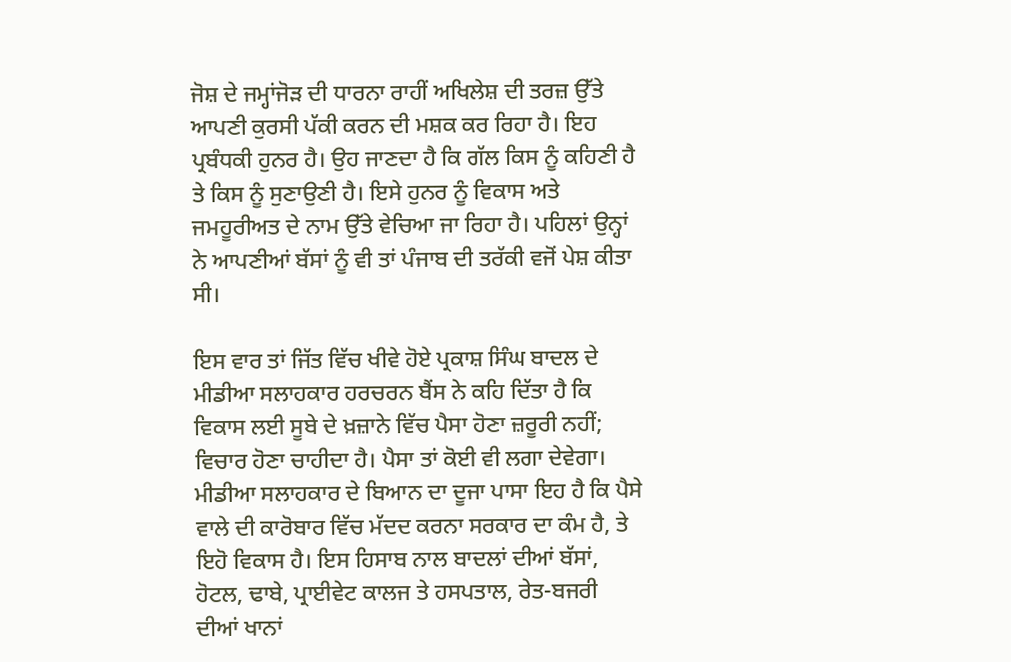ਜੋਸ਼ ਦੇ ਜਮ੍ਹਾਂਜੋੜ ਦੀ ਧਾਰਨਾ ਰਾਹੀਂ ਅਖਿਲੇਸ਼ ਦੀ ਤਰਜ਼ ਉੱਤੇ ਆਪਣੀ ਕੁਰਸੀ ਪੱਕੀ ਕਰਨ ਦੀ ਮਸ਼ਕ ਕਰ ਰਿਹਾ ਹੈ। ਇਹ ਪ੍ਰਬੰਧਕੀ ਹੁਨਰ ਹੈ। ਉਹ ਜਾਣਦਾ ਹੈ ਕਿ ਗੱਲ ਕਿਸ ਨੂੰ ਕਹਿਣੀ ਹੈ ਤੇ ਕਿਸ ਨੂੰ ਸੁਣਾਉਣੀ ਹੈ। ਇਸੇ ਹੁਨਰ ਨੂੰ ਵਿਕਾਸ ਅਤੇ ਜਮਹੂਰੀਅਤ ਦੇ ਨਾਮ ਉੱਤੇ ਵੇਚਿਆ ਜਾ ਰਿਹਾ ਹੈ। ਪਹਿਲਾਂ ਉਨ੍ਹਾਂ ਨੇ ਆਪਣੀਆਂ ਬੱਸਾਂ ਨੂੰ ਵੀ ਤਾਂ ਪੰਜਾਬ ਦੀ ਤਰੱਕੀ ਵਜੋਂ ਪੇਸ਼ ਕੀਤਾ ਸੀ।

ਇਸ ਵਾਰ ਤਾਂ ਜਿੱਤ ਵਿੱਚ ਖੀਵੇ ਹੋਏ ਪ੍ਰਕਾਸ਼ ਸਿੰਘ ਬਾਦਲ ਦੇ ਮੀਡੀਆ ਸਲਾਹਕਾਰ ਹਰਚਰਨ ਬੈਂਸ ਨੇ ਕਹਿ ਦਿੱਤਾ ਹੈ ਕਿ ਵਿਕਾਸ ਲਈ ਸੂਬੇ ਦੇ ਖ਼ਜ਼ਾਨੇ ਵਿੱਚ ਪੈਸਾ ਹੋਣਾ ਜ਼ਰੂਰੀ ਨਹੀਂ; ਵਿਚਾਰ ਹੋਣਾ ਚਾਹੀਦਾ ਹੈ। ਪੈਸਾ ਤਾਂ ਕੋਈ ਵੀ ਲਗਾ ਦੇਵੇਗਾ। ਮੀਡੀਆ ਸਲਾਹਕਾਰ ਦੇ ਬਿਆਨ ਦਾ ਦੂਜਾ ਪਾਸਾ ਇਹ ਹੈ ਕਿ ਪੈਸੇ ਵਾਲੇ ਦੀ ਕਾਰੋਬਾਰ ਵਿੱਚ ਮੱਦਦ ਕਰਨਾ ਸਰਕਾਰ ਦਾ ਕੰਮ ਹੈ, ਤੇ ਇਹੋ ਵਿਕਾਸ ਹੈ। ਇਸ ਹਿਸਾਬ ਨਾਲ ਬਾਦਲਾਂ ਦੀਆਂ ਬੱਸਾਂ, ਹੋਟਲ, ਢਾਬੇ, ਪ੍ਰਾਈਵੇਟ ਕਾਲਜ ਤੇ ਹਸਪਤਾਲ, ਰੇਤ-ਬਜਰੀ ਦੀਆਂ ਖਾਨਾਂ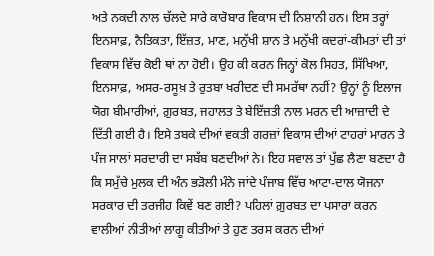ਅਤੇ ਨਕਦੀ ਨਾਲ ਚੱਲਦੇ ਸਾਰੇ ਕਾਰੋਬਾਰ ਵਿਕਾਸ ਦੀ ਨਿਸ਼ਾਨੀ ਹਨ। ਇਸ ਤਰ੍ਹਾਂ ਇਨਸਾਫ਼, ਨੈਤਿਕਤਾ, ਇੱਜ਼ਤ, ਮਾਣ, ਮਨੁੱਖੀ ਸ਼ਾਨ ਤੇ ਮਨੁੱਖੀ ਕਦਰਾਂ-ਕੀਮਤਾਂ ਦੀ ਤਾਂ ਵਿਕਾਸ ਵਿੱਚ ਕੋਈ ਥਾਂ ਨਾ ਹੋਈ। ਉਹ ਕੀ ਕਰਨ ਜਿਨ੍ਹਾਂ ਕੋਲ ਸਿਹਤ, ਸਿੱਖਿਆ, ਇਨਸਾਫ਼, ਅਸਰ-ਰਸੂਖ਼ ਤੇ ਰੁਤਬਾ ਖਰੀਦਣ ਦੀ ਸਮਰੱਥਾ ਨਹੀਂ? ਉਨ੍ਹਾਂ ਨੂੰ ਇਲਾਜ ਯੋਗ ਬੀਮਾਰੀਆਂ, ਗ਼ੁਰਬਤ, ਜਹਾਲਤ ਤੇ ਬੇਇੱਜ਼ਤੀ ਨਾਲ ਮਰਨ ਦੀ ਆਜ਼ਾਦੀ ਦੇ ਦਿੱਤੀ ਗਈ ਹੈ। ਇਸੇ ਤਬਕੇ ਦੀਆਂ ਵਕਤੀ ਗਰਜ਼ਾਂ ਵਿਕਾਸ ਦੀਆਂ ਟਾਹਰਾਂ ਮਾਰਨ ਤੇ ਪੰਜ ਸਾਲਾਂ ਸਰਦਾਰੀ ਦਾ ਸਬੱਬ ਬਣਦੀਆਂ ਨੇ। ਇਹ ਸਵਾਲ ਤਾਂ ਪੁੱਛ ਲੈਣਾ ਬਣਦਾ ਹੈ ਕਿ ਸਮੁੱਚੇ ਮੁਲਕ ਦੀ ਅੰਨ ਭੜੋਲੀ ਮੰਨੇ ਜਾਂਦੇ ਪੰਜਾਬ ਵਿੱਚ ਆਟਾ-ਦਾਲ ਯੋਜਨਾ ਸਰਕਾਰ ਦੀ ਤਰਜੀਹ ਕਿਵੇਂ ਬਣ ਗਈ? ਪਹਿਲਾਂ ਗ਼ੁਰਬਤ ਦਾ ਪਸਾਰਾ ਕਰਨ ਵਾਲੀਆਂ ਨੀਤੀਆਂ ਲਾਗੂ ਕੀਤੀਆਂ ਤੇ ਹੁਣ ਤਰਸ ਕਰਨ ਦੀਆਂ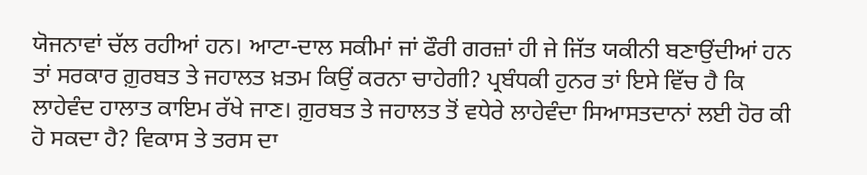ਯੋਜਨਾਵਾਂ ਚੱਲ ਰਹੀਆਂ ਹਨ। ਆਟਾ-ਦਾਲ ਸਕੀਮਾਂ ਜਾਂ ਫੌਰੀ ਗਰਜ਼ਾਂ ਹੀ ਜੇ ਜਿੱਤ ਯਕੀਨੀ ਬਣਾਉਂਦੀਆਂ ਹਨ ਤਾਂ ਸਰਕਾਰ ਗ਼ੁਰਬਤ ਤੇ ਜਹਾਲਤ ਖ਼ਤਮ ਕਿਉਂ ਕਰਨਾ ਚਾਹੇਗੀ? ਪ੍ਰਬੰਧਕੀ ਹੁਨਰ ਤਾਂ ਇਸੇ ਵਿੱਚ ਹੈ ਕਿ ਲਾਹੇਵੰਦ ਹਾਲਾਤ ਕਾਇਮ ਰੱਖੇ ਜਾਣ। ਗ਼ੁਰਬਤ ਤੇ ਜਹਾਲਤ ਤੋਂ ਵਧੇਰੇ ਲਾਹੇਵੰਦਾ ਸਿਆਸਤਦਾਨਾਂ ਲਈ ਹੋਰ ਕੀ ਹੋ ਸਕਦਾ ਹੈ? ਵਿਕਾਸ ਤੇ ਤਰਸ ਦਾ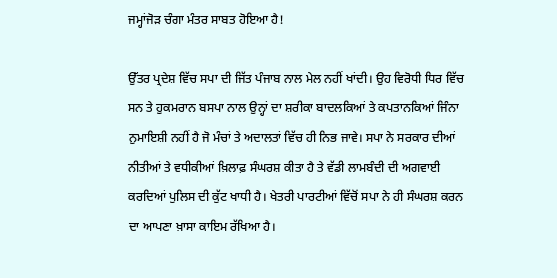ਜਮ੍ਹਾਂਜੋੜ ਚੰਗਾ ਮੰਤਰ ਸਾਬਤ ਹੋਇਆ ਹੈ!

ਉੱਤਰ ਪ੍ਰਦੇਸ਼ ਵਿੱਚ ਸਪਾ ਦੀ ਜਿੱਤ ਪੰਜਾਬ ਨਾਲ ਮੇਲ ਨਹੀਂ ਖਾਂਦੀ। ਉਹ ਵਿਰੋਧੀ ਧਿਰ ਵਿੱਚ ਸਨ ਤੇ ਹੁਕਮਰਾਨ ਬਸਪਾ ਨਾਲ ਉਨ੍ਹਾਂ ਦਾ ਸ਼ਰੀਕਾ ਬਾਦਲਕਿਆਂ ਤੇ ਕਪਤਾਨਕਿਆਂ ਜਿੰਨਾ ਨੁਮਾਇਸ਼ੀ ਨਹੀਂ ਹੈ ਜੋ ਮੰਚਾਂ ਤੇ ਅਦਾਲਤਾਂ ਵਿੱਚ ਹੀ ਨਿਭ ਜਾਵੇ। ਸਪਾ ਨੇ ਸਰਕਾਰ ਦੀਆਂ ਨੀਤੀਆਂ ਤੇ ਵਧੀਕੀਆਂ ਖ਼ਿਲਾਫ਼ ਸੰਘਰਸ਼ ਕੀਤਾ ਹੈ ਤੇ ਵੱਡੀ ਲਾਮਬੰਦੀ ਦੀ ਅਗਵਾਈ ਕਰਦਿਆਂ ਪੁਲਿਸ ਦੀ ਕੁੱਟ ਖਾਧੀ ਹੈ। ਖੇਤਰੀ ਪਾਰਟੀਆਂ ਵਿੱਚੋਂ ਸਪਾ ਨੇ ਹੀ ਸੰਘਰਸ਼ ਕਰਨ ਦਾ ਆਪਣਾ ਖ਼ਾਸਾ ਕਾਇਮ ਰੱਖਿਆ ਹੈ।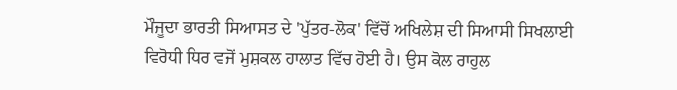ਮੌਜੂਦਾ ਭਾਰਤੀ ਸਿਆਸਤ ਦੇ 'ਪੁੱਤਰ-ਲੋਕ' ਵਿੱਚੋਂ ਅਖਿਲੇਸ਼ ਦੀ ਸਿਆਸੀ ਸਿਖਲਾਈ ਵਿਰੋਧੀ ਧਿਰ ਵਜੋਂ ਮੁਸ਼ਕਲ ਹਾਲਾਤ ਵਿੱਚ ਹੋਈ ਹੈ। ਉਸ ਕੋਲ ਰਾਹੁਲ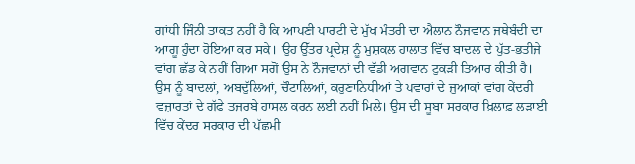ਗਾਂਧੀ ਜਿੰਨੀ ਤਾਕਤ ਨਹੀਂ ਹੈ ਕਿ ਆਪਣੀ ਪਾਰਟੀ ਦੇ ਮੁੱਖ ਮੰਤਰੀ ਦਾ ਐਲਾਨ ਨੌਜਵਾਨ ਜਥੇਬੰਦੀ ਦਾ ਆਗੂ ਹੁੰਦਾ ਹੋਇਆ ਕਰ ਸਕੇ। ਉਹ ਉੱਤਰ ਪ੍ਰਦੇਸ਼ ਨੂੰ ਮੁਸ਼ਕਲ ਹਾਲਾਤ ਵਿੱਚ ਬਾਦਲ ਦੇ ਪੁੱਤ-ਭਤੀਜੇ ਵਾਂਗ ਛੱਡ ਕੇ ਨਹੀਂ ਗਿਆ ਸਗੋਂ ਉਸ ਨੇ ਨੌਜਵਾਨਾਂ ਦੀ ਵੱਡੀ ਅਗਵਾਨ ਟੁਕੜੀ ਤਿਆਰ ਕੀਤੀ ਹੈ। ਉਸ ਨੂੰ ਬਾਦਲਾਂ, ਅਬਦੁੱਲਿਆਂ, ਚੌਟਾਲਿਆਂ, ਕਰੁਣਾਨਿਧੀਆਂ ਤੇ ਪਵਾਰਾਂ ਦੇ ਜੁਆਕਾਂ ਵਾਂਗ ਕੇਂਦਰੀ ਵਜ਼ਾਰਤਾਂ ਦੇ ਗੱਫੇ ਤਜਰਬੇ ਹਾਸਲ ਕਰਨ ਲਈ ਨਹੀਂ ਮਿਲੇ। ਉਸ ਦੀ ਸੂਬਾ ਸਰਕਾਰ ਖ਼ਿਲਾਫ਼ ਲੜਾਈ ਵਿੱਚ ਕੇਂਦਰ ਸਰਕਾਰ ਦੀ ਪੱਛਮੀ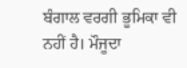ਬੰਗਾਲ ਵਰਗੀ ਭੂਮਿਕਾ ਵੀ ਨਹੀਂ ਹੈ। ਮੌਜੂਦਾ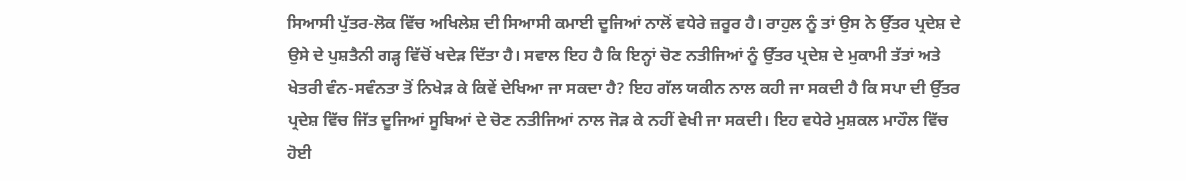ਸਿਆਸੀ ਪੁੱਤਰ-ਲੋਕ ਵਿੱਚ ਅਖਿਲੇਸ਼ ਦੀ ਸਿਆਸੀ ਕਮਾਈ ਦੂਜਿਆਂ ਨਾਲੋਂ ਵਧੇਰੇ ਜ਼ਰੂਰ ਹੈ। ਰਾਹੁਲ ਨੂੰ ਤਾਂ ਉਸ ਨੇ ਉੱਤਰ ਪ੍ਰਦੇਸ਼ ਦੇ ਉਸੇ ਦੇ ਪੁਸ਼ਤੈਨੀ ਗੜ੍ਹ ਵਿੱਚੋਂ ਖਦੇੜ ਦਿੱਤਾ ਹੈ। ਸਵਾਲ ਇਹ ਹੈ ਕਿ ਇਨ੍ਹਾਂ ਚੋਣ ਨਤੀਜਿਆਂ ਨੂੰ ਉੱਤਰ ਪ੍ਰਦੇਸ਼ ਦੇ ਮੁਕਾਮੀ ਤੱਤਾਂ ਅਤੇ ਖੇਤਰੀ ਵੰਨ-ਸਵੰਨਤਾ ਤੋਂ ਨਿਖੇੜ ਕੇ ਕਿਵੇਂ ਦੇਖਿਆ ਜਾ ਸਕਦਾ ਹੈ? ਇਹ ਗੱਲ ਯਕੀਨ ਨਾਲ ਕਹੀ ਜਾ ਸਕਦੀ ਹੈ ਕਿ ਸਪਾ ਦੀ ਉੱਤਰ ਪ੍ਰਦੇਸ਼ ਵਿੱਚ ਜਿੱਤ ਦੂਜਿਆਂ ਸੂਬਿਆਂ ਦੇ ਚੋਣ ਨਤੀਜਿਆਂ ਨਾਲ ਜੋੜ ਕੇ ਨਹੀਂ ਵੇਖੀ ਜਾ ਸਕਦੀ। ਇਹ ਵਧੇਰੇ ਮੁਸ਼ਕਲ ਮਾਹੌਲ ਵਿੱਚ ਹੋਈ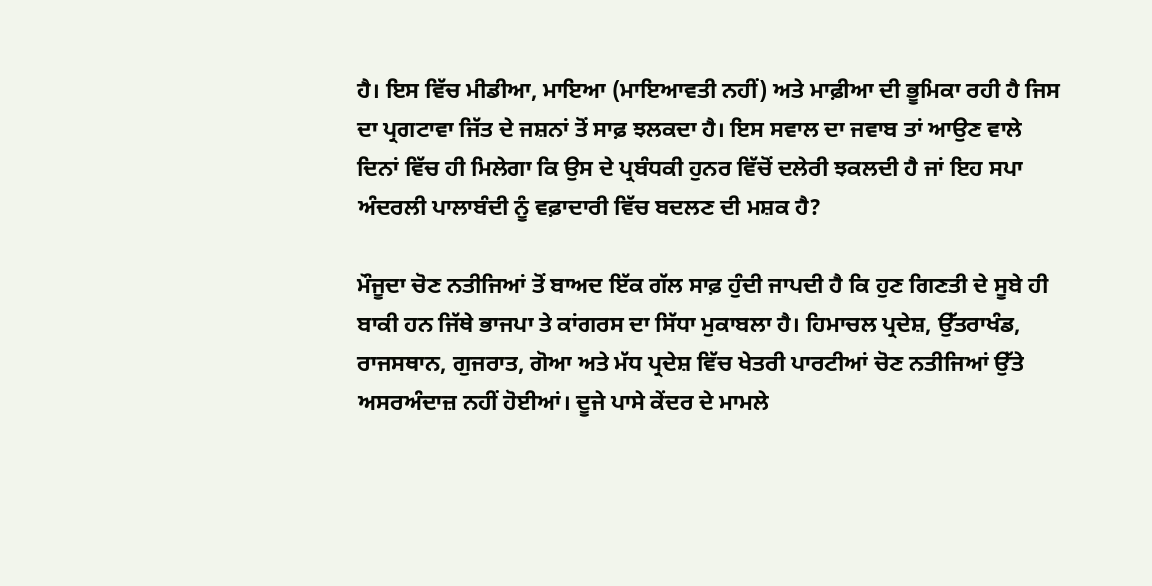ਹੈ। ਇਸ ਵਿੱਚ ਮੀਡੀਆ, ਮਾਇਆ (ਮਾਇਆਵਤੀ ਨਹੀਂ) ਅਤੇ ਮਾਫ਼ੀਆ ਦੀ ਭੂਮਿਕਾ ਰਹੀ ਹੈ ਜਿਸ ਦਾ ਪ੍ਰਗਟਾਵਾ ਜਿੱਤ ਦੇ ਜਸ਼ਨਾਂ ਤੋਂ ਸਾਫ਼ ਝਲਕਦਾ ਹੈ। ਇਸ ਸਵਾਲ ਦਾ ਜਵਾਬ ਤਾਂ ਆਉਣ ਵਾਲੇ ਦਿਨਾਂ ਵਿੱਚ ਹੀ ਮਿਲੇਗਾ ਕਿ ਉਸ ਦੇ ਪ੍ਰਬੰਧਕੀ ਹੁਨਰ ਵਿੱਚੋਂ ਦਲੇਰੀ ਝਕਲਦੀ ਹੈ ਜਾਂ ਇਹ ਸਪਾ ਅੰਦਰਲੀ ਪਾਲਾਬੰਦੀ ਨੂੰ ਵਫ਼ਾਦਾਰੀ ਵਿੱਚ ਬਦਲਣ ਦੀ ਮਸ਼ਕ ਹੈ?

ਮੌਜੂਦਾ ਚੋਣ ਨਤੀਜਿਆਂ ਤੋਂ ਬਾਅਦ ਇੱਕ ਗੱਲ ਸਾਫ਼ ਹੁੰਦੀ ਜਾਪਦੀ ਹੈ ਕਿ ਹੁਣ ਗਿਣਤੀ ਦੇ ਸੂਬੇ ਹੀ ਬਾਕੀ ਹਨ ਜਿੱਥੇ ਭਾਜਪਾ ਤੇ ਕਾਂਗਰਸ ਦਾ ਸਿੱਧਾ ਮੁਕਾਬਲਾ ਹੈ। ਹਿਮਾਚਲ ਪ੍ਰਦੇਸ਼, ਉੱਤਰਾਖੰਡ, ਰਾਜਸਥਾਨ, ਗੁਜਰਾਤ, ਗੋਆ ਅਤੇ ਮੱਧ ਪ੍ਰਦੇਸ਼ ਵਿੱਚ ਖੇਤਰੀ ਪਾਰਟੀਆਂ ਚੋਣ ਨਤੀਜਿਆਂ ਉੱਤੇ ਅਸਰਅੰਦਾਜ਼ ਨਹੀਂ ਹੋਈਆਂ। ਦੂਜੇ ਪਾਸੇ ਕੇਂਦਰ ਦੇ ਮਾਮਲੇ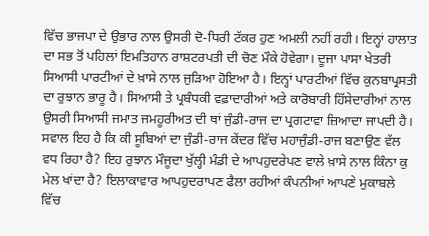ਵਿੱਚ ਭਾਜਪਾ ਦੇ ਉਭਾਰ ਨਾਲ ਉਸਰੀ ਦੋ-ਧਿਰੀ ਟੱਕਰ ਹੁਣ ਅਮਲੀ ਨਹੀਂ ਰਹੀ। ਇਨ੍ਹਾਂ ਹਾਲਾਤ ਦਾ ਸਭ ਤੋਂ ਪਹਿਲਾਂ ਇਮਤਿਹਾਨ ਰਾਸ਼ਟਰਪਤੀ ਦੀ ਚੋਣ ਮੌਕੇ ਹੋਵੇਗਾ। ਦੂਜਾ ਪਾਸਾ ਖੇਤਰੀ ਸਿਆਸੀ ਪਾਰਟੀਆਂ ਦੇ ਖ਼ਾਸੇ ਨਾਲ ਜੁੜਿਆ ਹੋਇਆ ਹੈ। ਇਨ੍ਹਾਂ ਪਾਰਟੀਆਂ ਵਿੱਚ ਕੁਨਬਾਪ੍ਰਸਤੀ ਦਾ ਰੁਝਾਨ ਭਾਰੂ ਹੈ। ਸਿਆਸੀ ਤੇ ਪ੍ਰਬੰਧਕੀ ਵਫ਼ਾਦਾਰੀਆਂ ਅਤੇ ਕਾਰੋਬਾਰੀ ਹਿੱਸੇਦਾਰੀਆਂ ਨਾਲ ਉਸਰੀ ਸਿਆਸੀ ਜਮਾਤ ਜਮਹੂਰੀਅਤ ਦੀ ਥਾਂ ਜੁੰਡੀ-ਰਾਜ ਦਾ ਪ੍ਰਗਟਾਵਾ ਜ਼ਿਆਦਾ ਜਾਪਦੀ ਹੈ। ਸਵਾਲ ਇਹ ਹੈ ਕਿ ਕੀ ਸੂਬਿਆਂ ਦਾ ਜੁੰਡੀ-ਰਾਜ ਕੇਂਦਰ ਵਿੱਚ ਮਹਾਜੁੰਡੀ-ਰਾਜ ਬਣਾਉਣ ਵੱਲ ਵਧ ਰਿਹਾ ਹੈ? ਇਹ ਰੁਝਾਨ ਮੌਜੂਦਾ ਖੁੱਲ੍ਹੀ ਮੰਡੀ ਦੇ ਆਪਹੁਦਰੇਪਣ ਵਾਲੇ ਖ਼ਾਸੇ ਨਾਲ ਕਿੰਨਾ ਕੁ ਮੇਲ ਖਾਂਦਾ ਹੈ? ਇਲਾਕਾਵਾਰ ਆਪਹੁਦਰਾਪਣ ਫੈਲਾ ਰਹੀਆਂ ਕੰਪਨੀਆਂ ਆਪਣੇ ਮੁਕਾਬਲੇ ਵਿੱਚ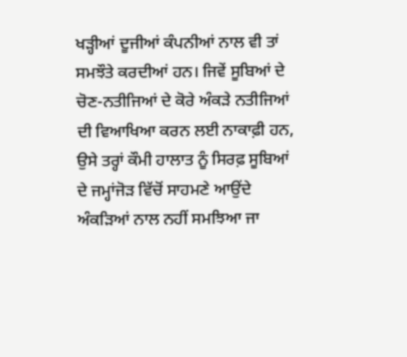ਖੜ੍ਹੀਆਂ ਦੂਜੀਆਂ ਕੰਪਨੀਆਂ ਨਾਲ ਵੀ ਤਾਂ ਸਮਝੌਤੇ ਕਰਦੀਆਂ ਹਨ। ਜਿਵੇਂ ਸੂਬਿਆਂ ਦੇ ਚੋਣ-ਨਤੀਜਿਆਂ ਦੇ ਕੋਰੇ ਅੰਕੜੇ ਨਤੀਜਿਆਂ ਦੀ ਵਿਆਖਿਆ ਕਰਨ ਲਈ ਨਾਕਾਫ਼ੀ ਹਨ, ਉਸੇ ਤਰ੍ਹਾਂ ਕੌਮੀ ਹਾਲਾਤ ਨੂੰ ਸਿਰਫ਼ ਸੂਬਿਆਂ ਦੇ ਜਮ੍ਹਾਂਜੋੜ ਵਿੱਚੋਂ ਸਾਹਮਣੇ ਆਉਂਦੇ ਅੰਕੜਿਆਂ ਨਾਲ ਨਹੀਂ ਸਮਝਿਆ ਜਾ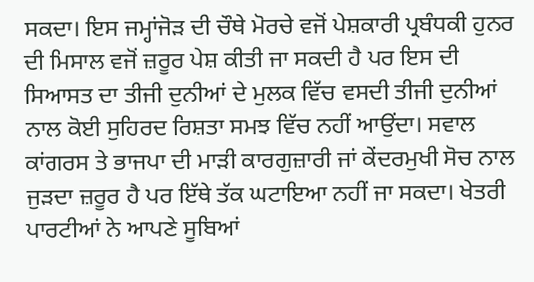ਸਕਦਾ। ਇਸ ਜਮ੍ਹਾਂਜੋੜ ਦੀ ਚੌਥੇ ਮੋਰਚੇ ਵਜੋਂ ਪੇਸ਼ਕਾਰੀ ਪ੍ਰਬੰਧਕੀ ਹੁਨਰ ਦੀ ਮਿਸਾਲ ਵਜੋਂ ਜ਼ਰੂਰ ਪੇਸ਼ ਕੀਤੀ ਜਾ ਸਕਦੀ ਹੈ ਪਰ ਇਸ ਦੀ ਸਿਆਸਤ ਦਾ ਤੀਜੀ ਦੁਨੀਆਂ ਦੇ ਮੁਲਕ ਵਿੱਚ ਵਸਦੀ ਤੀਜੀ ਦੁਨੀਆਂ ਨਾਲ ਕੋਈ ਸੁਹਿਰਦ ਰਿਸ਼ਤਾ ਸਮਝ ਵਿੱਚ ਨਹੀਂ ਆਉਂਦਾ। ਸਵਾਲ ਕਾਂਗਰਸ ਤੇ ਭਾਜਪਾ ਦੀ ਮਾੜੀ ਕਾਰਗੁਜ਼ਾਰੀ ਜਾਂ ਕੇਂਦਰਮੁਖੀ ਸੋਚ ਨਾਲ ਜੁੜਦਾ ਜ਼ਰੂਰ ਹੈ ਪਰ ਇੱਥੇ ਤੱਕ ਘਟਾਇਆ ਨਹੀਂ ਜਾ ਸਕਦਾ। ਖੇਤਰੀ ਪਾਰਟੀਆਂ ਨੇ ਆਪਣੇ ਸੂਬਿਆਂ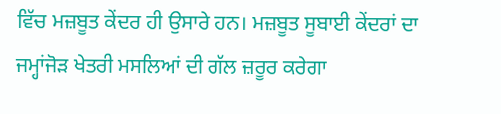ਵਿੱਚ ਮਜ਼ਬੂਤ ਕੇਂਦਰ ਹੀ ਉਸਾਰੇ ਹਨ। ਮਜ਼ਬੂਤ ਸੂਬਾਈ ਕੇਂਦਰਾਂ ਦਾ ਜਮ੍ਹਾਂਜੋੜ ਖੇਤਰੀ ਮਸਲਿਆਂ ਦੀ ਗੱਲ ਜ਼ਰੂਰ ਕਰੇਗਾ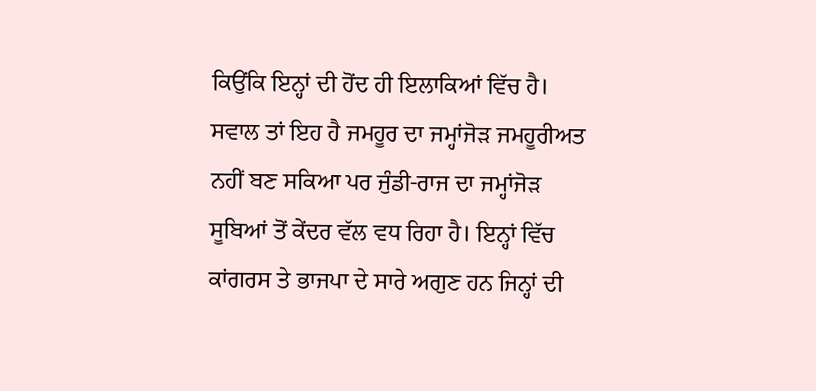ਕਿਉਂਕਿ ਇਨ੍ਹਾਂ ਦੀ ਹੋਂਦ ਹੀ ਇਲਾਕਿਆਂ ਵਿੱਚ ਹੈ। ਸਵਾਲ ਤਾਂ ਇਹ ਹੈ ਜਮਹੂਰ ਦਾ ਜਮ੍ਹਾਂਜੋੜ ਜਮਹੂਰੀਅਤ ਨਹੀਂ ਬਣ ਸਕਿਆ ਪਰ ਜੁੰਡੀ-ਰਾਜ ਦਾ ਜਮ੍ਹਾਂਜੋੜ ਸੂਬਿਆਂ ਤੋਂ ਕੇਂਦਰ ਵੱਲ ਵਧ ਰਿਹਾ ਹੈ। ਇਨ੍ਹਾਂ ਵਿੱਚ ਕਾਂਗਰਸ ਤੇ ਭਾਜਪਾ ਦੇ ਸਾਰੇ ਅਗੁਣ ਹਨ ਜਿਨ੍ਹਾਂ ਦੀ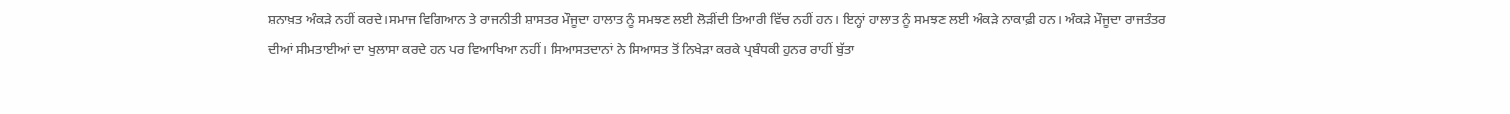ਸ਼ਨਾਖ਼ਤ ਅੰਕੜੇ ਨਹੀਂ ਕਰਦੇ।ਸਮਾਜ ਵਿਗਿਆਨ ਤੇ ਰਾਜਨੀਤੀ ਸ਼ਾਸਤਰ ਮੌਜੂਦਾ ਹਾਲਾਤ ਨੂੰ ਸਮਝਣ ਲਈ ਲੋੜੀਂਦੀ ਤਿਆਰੀ ਵਿੱਚ ਨਹੀਂ ਹਨ। ਇਨ੍ਹਾਂ ਹਾਲਾਤ ਨੂੰ ਸਮਝਣ ਲਈ ਅੰਕੜੇ ਨਾਕਾਫ਼ੀ ਹਨ। ਅੰਕੜੇ ਮੌਜੂਦਾ ਰਾਜਤੰਤਰ ਦੀਆਂ ਸੀਮਤਾਈਆਂ ਦਾ ਖੁਲਾਸਾ ਕਰਦੇ ਹਨ ਪਰ ਵਿਆਖਿਆ ਨਹੀਂ। ਸਿਆਸਤਦਾਨਾਂ ਨੇ ਸਿਆਸਤ ਤੋਂ ਨਿਖੇੜਾ ਕਰਕੇ ਪ੍ਰਬੰਧਕੀ ਹੁਨਰ ਰਾਹੀਂ ਬੁੱਤਾ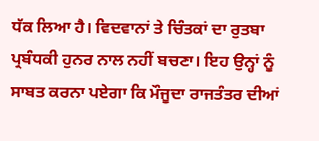ਧੱਕ ਲਿਆ ਹੈ। ਵਿਦਵਾਨਾਂ ਤੇ ਚਿੰਤਕਾਂ ਦਾ ਰੁਤਬਾ ਪ੍ਰਬੰਧਕੀ ਹੁਨਰ ਨਾਲ ਨਹੀਂ ਬਚਣਾ। ਇਹ ਉਨ੍ਹਾਂ ਨੂੰ ਸਾਬਤ ਕਰਨਾ ਪਏਗਾ ਕਿ ਮੌਜੂਦਾ ਰਾਜਤੰਤਰ ਦੀਆਂ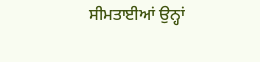ਸੀਮਤਾਈਆਂ ਉਨ੍ਹਾਂ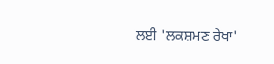ਲਈ 'ਲਕਸ਼ਮਣ ਰੇਖਾ'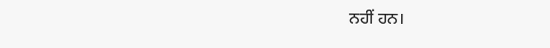ਨਹੀਂ ਹਨ।